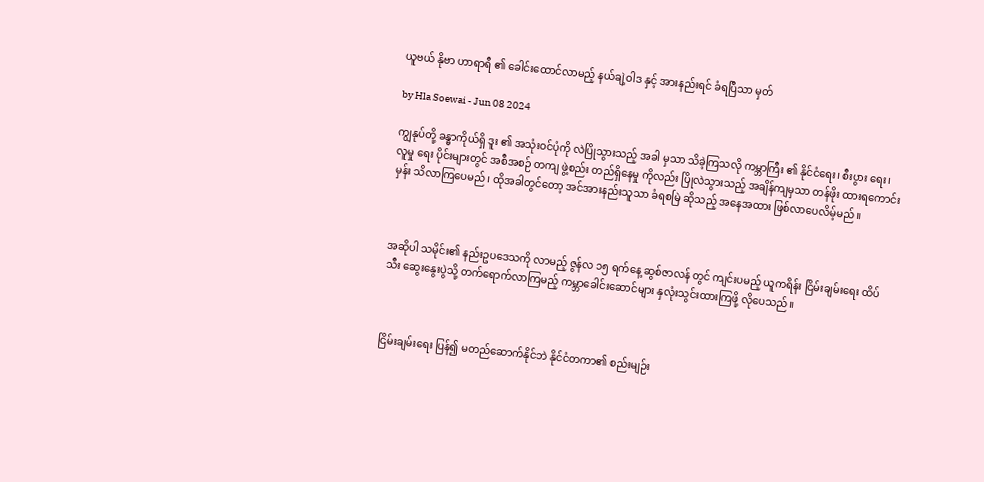ယူဗယ် နို‌ဗာ ဟာရာရီ ၏ ခေါင်းထောင်လာမည့် နယ်ချဲ့ဝါဒ နှင့် အားနည်းရင် ခံရပြီသာ မှတ်

by Hla Soewai - Jun 08 2024

ကျွနုပ်တို့ ခန္ဓာကိုယ်ရှိ ‌ဒူး ၏ အသုံးဝင်ပုံကို လဲပြိုသွားသည့် အခါ မှသာ သိခဲ့ကြသလို ကမ္ဘာကြီး ၏ နိုင်ငံရေး၊ စီးပွား‌ ရေး၊ လူမှု‌ ရေး ပိုင်းများတွင် အစီအစဉ် တကျ ဖွဲ့စည်း တည်ရှိနေမှု ကိုလည်း ပြိုလဲသွားသည့် အချိန်ကျမှသာ တန်ဖိုး ထားရကောင်းမှန်း သိလာကြပေမည်၊ ထိုအခါတွင်တော့ အင်အားနည်းသူသာ ခံရစမြဲ ဆိုသည့် အနေအထား ဖြစ်လာပေလိမ့်မည်။



အဆိုပါ သမိုင်း၏ နည်းဥပ‌ဒေသကို လာမည့် ဇွန်လ ၁၅ ရက်နေ့ ဆွစ်ဇာလန် တွင် ကျင်းပမည့် ယူကရိန်း ငြိမ်းချမ်းရေး ထိပ်သီး ဆွေးနွေးပွဲသို့ တက်ရောက်လာကြမည့် ကမ္ဘာခေါင်းဆောင်များ နှလုံးသွင်းထားကြဖို့ လိုပေသည်။



ငြိမ်းချမ်းရေး ပြန်၍ မတည်ဆောက်နိုင်ဘဲ နိုင်ငံတကာ၏ စည်းမျဉ်း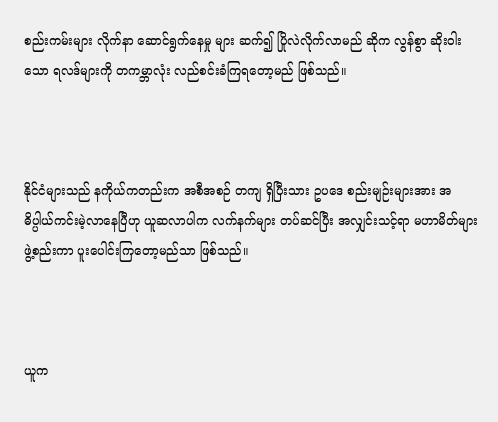စည်းကမ်းများ လိုက်နာ ဆောင်ရွက်နေမှု များ ဆက်၍ ပြိုလဲလိုက်လာမည် ဆိုက လွန်စွာ ဆိုးဝါးသော ရလဒ်များကို တကမ္ဘာလုံး လည်စင်းခံကြရတော့မည် ဖြစ်သည်။



နိုင်ငံများသည် နကိုယ်ကတည်းက အစီအစဉ် တကျ ရှိပြီးသား ဥပ‌ဒေ စည်းမျဉ်းများအား အဓိပ္ပါယ်ကင်းမဲ့လာနေပြီဟု ယူဆလာပါက လက်နက်များ တပ်ဆင်ပြီး အလျှင်းသင့်ရာ မဟာမိတ်များ ဖွဲ့စည်းကာ ပူးပေါင်းကြတော့မည်သာ ဖြစ်သည်။



ယူက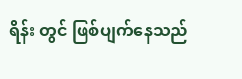ရိန်း တွင် ဖြစ်ပျက်နေသည်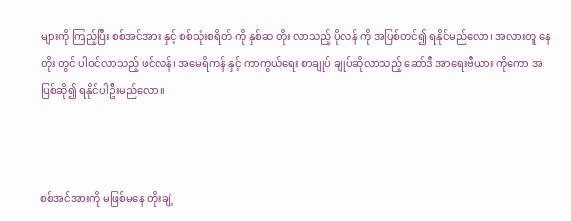များကို ကြည့်ပြီး စစ်အင်အား နှင့် စစ်သုံးစရိတ် ကို နှစ်ဆ တိုး လာသည့် ပိုလန် ကို အပြစ်တင်၍ ရနိုင်မည်လော၊ အလားတူ နေတိုး တွင် ပါဝင်လာသည့် ဖင်လန်၊ အမေရိကန် နှင့် ကာကွယ်ရေး စာချုပ် ချုပ်ဆိုလာသည့် ဆော်ဒီ အာရေးဗီယား ကိုကော အပြစ်ဆို၍ ရနိုင်ပါဦးမည်လော။



စစ်အင်အားကို မဖြစ်မနေ တိုးချဲ့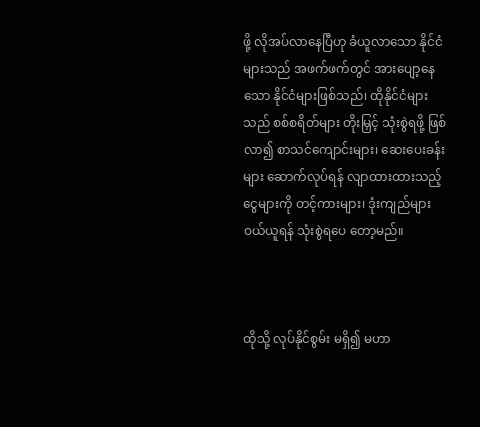ဖို့ လိုအပ်လာနေပြီဟု ခံယူလာသော နိုင်ငံများသည် အဖက်ဖက်တွင် အားပျော့နေသော နိုင်ငံများဖြစ်သည်၊ ထိုနိုင်ငံများသည် စစ်စရိတ်များ တိုးမြှင့် သုံးစွဲရဖို့ ဖြစ်လာ၍ စာသင်ကျောင်းများ၊ ဆေးပေးခန်းများ ဆောက်လုပ်ရန် လျာထားထားသည့် ငွေများကို တင့်ကားများ၊ ဒုံးကျည်များ ဝယ်ယူရန် သုံးစွဲရပေ တော့မည်။



ထိုသို့ လုပ်နိုင်စွမ်း မရှိ၍ မဟာ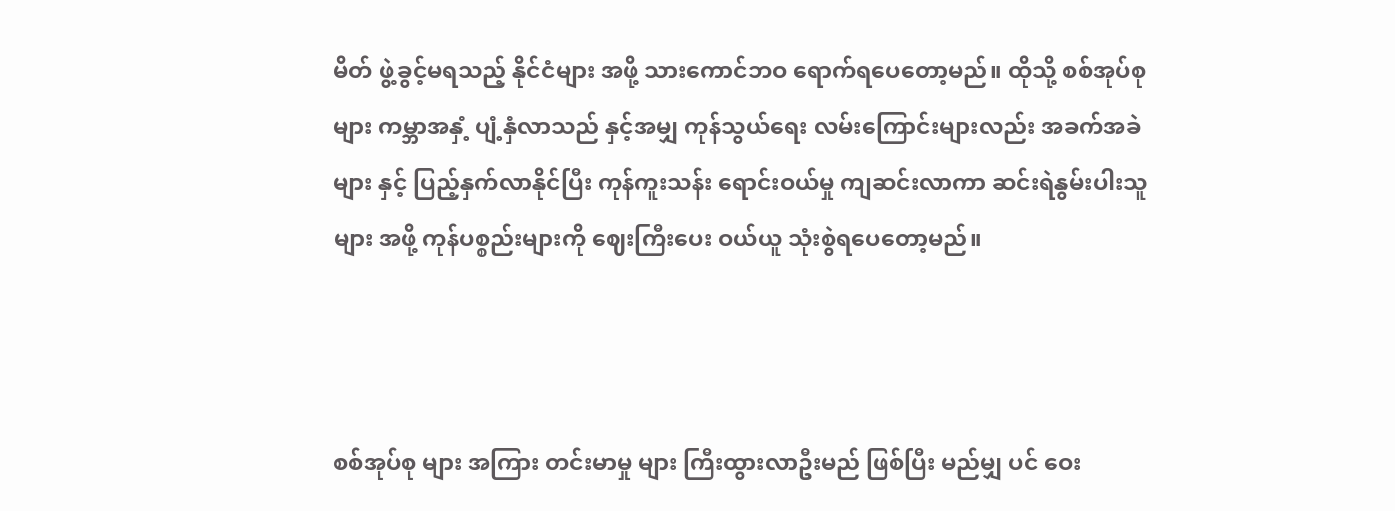မိတ် ဖွဲ့ခွင့်မရသည့် နိုင်ငံများ အဖို့ သားကောင်ဘဝ ရောက်ရပေတော့မည်။ ထိုသို့ စစ်အုပ်စုများ ကမ္ဘာအနှံ့ ပျံ့နှံလာသည် နှင့်အမျှ ကုန်သွယ်ရေး လမ်းကြောင်းများလည်း အခက်အခဲများ နှင့် ပြည့်နှက်လာနိုင်ပြီး ကုန်ကူးသန်း ရောင်းဝယ်မှု ကျဆင်းလာကာ ဆင်းရဲနွမ်းပါးသူ များ အဖို့ ကုန်ပစ္စည်းများကို ဈေးကြီးပေး ဝယ်ယူ သုံးစွဲရပေတော့မည်။



စစ်အုပ်စု များ အကြား တင်းမာမှု များ ကြီးထွားလာဦးမည် ဖြစ်ပြီး မည်မျှ ပင် ဝေး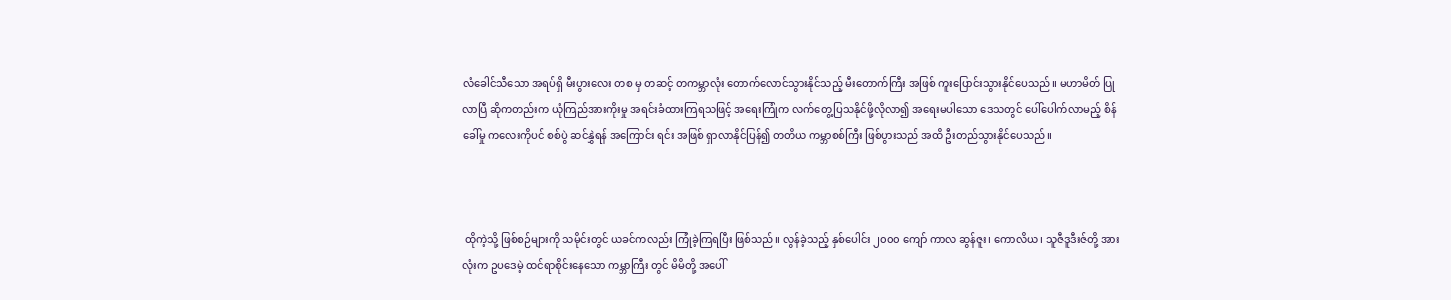လံခေါင်သီသော အရပ်ရှိ မီးပွားလေး တစ မှ တဆင့် တကမ္ဘာလုံး တောက်လောင်သွားနိုင်သည့် မီးတောက်ကြီး အဖြစ် ကူးပြောင်းသွားနိုင်ပေသည်။ မဟာမိတ် ပြုလာပြီ ဆိုကတည်းက ယုံကြည်အားကိုးမှု အရင်းခံထားကြရသဖြင့် အရေးကြုံက လက်တွေ့ပြသနိုင်ဖို့လိုလာ၍ အရေးမပါသော ဒေသတွင် ပေါ်ပေါက်လာမည့် စိန်ခေါ်မှု ကလေးကိုပင် စစ်ပွဲ ဆင်နွှဲရန် အကြောင်း ရင်း အဖြစ် ရှာလာနိုင်ပြန်၍ တတိယ ကမ္ဘာစစ်ကြီး ဖြစ်ပွားသည် အထိ ဦးတည်သွားနိုင်ပေသည်။



 ထိုကဲ့သို့ ဖြစ်စဉ်များကို သမိုင်းတွင် ယခင်ကလည်း ကြုံခဲ့ကြရပြီး ဖြစ်သည်။ လွန်ခဲ့သည့် နှစ်ပေါင်း ၂၀၀၀ ကျော် ကာလ ဆွန်ဇူး၊ ကောလိယ၊ သူဇီဒူဒီးဇ်တို့ အားလုံးက ဥပဒေမဲ့ ထင်ရာစိုင်းနေသော ကမ္ဘာကြီး တွင် မိမိတို့ အပေါ်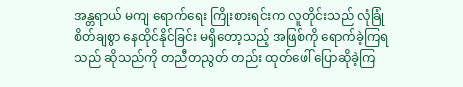အန္တရာယ် မကျ ရောက်ရေး ကြိုးစားရင်းက လူတိုင်းသည် လုံခြုံစိတ်ချစွာ နေထိုင်နိုင်ခြင်း မရှိတော့သည့် အဖြစ်ကို ရောက်ခဲ့ကြရသည် ဆိုသည်ကို တညီတညွတ် တည်း ထုတ်ဖေါ် ပြောဆိုခဲ့ကြ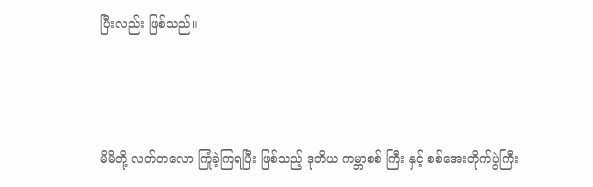ပြီးလည်း ဖြစ်သည်။



မိမိတို့ လတ်တလော ကြုံခဲ့ကြရပြီး ဖြစ်သည့် ဒုတိယ ကမ္ဘာစစ် ကြီး နှင့် စစ်အေးတိုက်ပွဲကြီး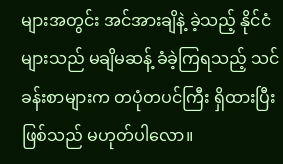များအတွင်း အင်အားချိနဲ့ ခဲ့သည့် နိုင်ငံများသည် မချိမဆန့် ခံခဲ့ကြရသည့် သင်ခန်းစာများက တပုံတပင်ကြီး ရှိထားပြီး ဖြစ်သည် မဟုတ်ပါလော။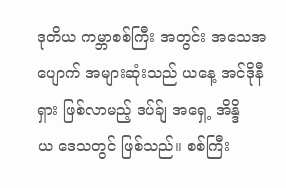ဒုတိယ ကမ္ဘာစစ်ကြီး အတွင်း အသေအပျောက် အများဆုံးသည် ယနေ့ အင်ဒိုနီရှား ဖြစ်လာမည့် ဒပ်ခ်ျ အရှေ့ အိန္ဒိယ ‌ဒေသတွင် ဖြစ်သည်။ စစ်ကြီး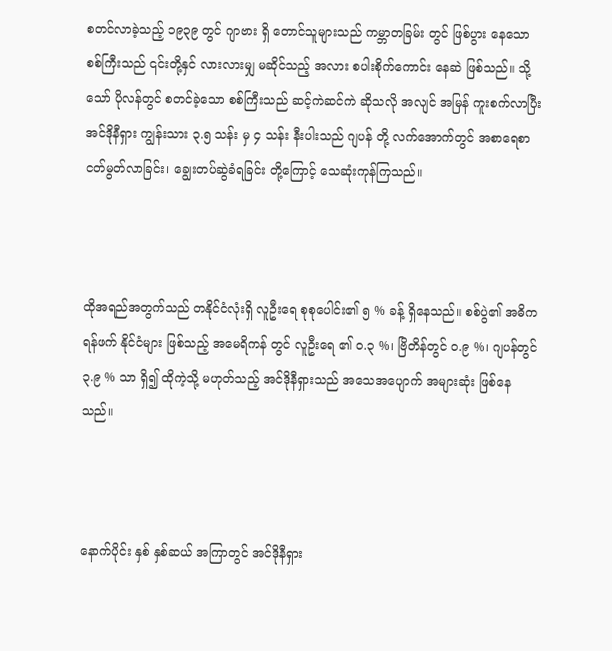စတင်လာခဲ့သည့် ၁၉၃၉ တွင် ဂျာဗား ရှိ တောင်သူများသည် ကမ္ဘာတခြမ်း တွင် ဖြစ်ပွား‌ နေသော စစ်ကြီးသည် ၎င်းတို့နှင် လားလားမျှ မဆိုင်သည့် အလား စပါးစိုက်ကောင်း နေဆဲ ဖြစ်သည်။ သို့သော် ပိုလန်တွင် စတင်ခဲ့သော စစ်ကြီးသည် ဆင့်ကဲဆင်ကဲ ဆိုသလို အလျင် အမြန် ကူးစက်လာပြီး အင်ဒိုနီရှား ကျွန်းသား ၃.၅ သန်း မှ ၄ သန်း နီးပါးသည် ဂျပန် တို့ လက်အောက်တွင် အစာရေစာ ငတ်မွတ်လာခြင်း၊ ချွေးတပ်ဆွဲခံရခြင်း တို့ကြောင့် သေဆုံးကုန်ကြသည်။



ထိုအရည်အတွက်သည် တနိုင်ငံလုံးရှိ လူဦးရေ စုစုပေါင်း၏ ၅ % ခန့် ရှိနေသည်။ စစ်ပွဲ၏ အဓိက ရန်ဖက် နိုင်ငံများ ဖြစ်သည့် အမေရိကန် တွင် လူဦးရေ ၏ ၀.၃ %၊ ဗြိတိန်တွင် ၀.၉ %၊ ဂျပန်တွင် ၃.၉ % သာ ရှိ၍ ထိုကဲ့သို့ မဟုတ်သည့် အင်ဒိုနီရှားသည် အသေအပျောက် အများဆုံး ဖြစ်နေသည်။



နောက်ပိုင်း နှစ် နှစ်ဆယ် အကြာတွင် အင်ဒိုနီရှား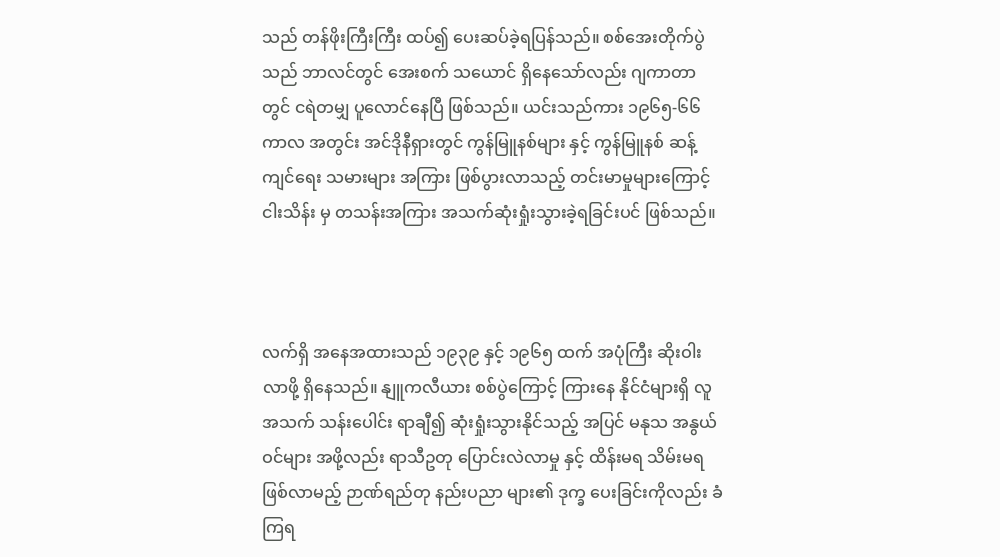သည် တန်ဖိုးကြီးကြီး ထပ်၍ ပေးဆပ်ခဲ့ရပြန်သည်။ စစ်အေးတိုက်ပွဲသည် ဘာလင်တွင် အေးစက် သယောင် ရှိနေသော်လည်း ဂျကာတာ တွင် ငရဲတမျှ ပူလောင်နေပြီ ဖြစ်သည်။ ယင်းသည်ကား ၁၉၆၅-၆၆ ကာလ အတွင်း အင်ဒိုနီရှားတွင် ကွန်မြူနစ်များ နှင့် ကွန်မြူနစ် ဆန့်ကျင်ရေး သမားများ အကြား ဖြစ်ပွားလာသည့် တင်းမာမှုများကြောင့် ငါးသိန်း မှ တသန်းအကြား အသက်ဆုံးရှုံးသွားခဲ့ရခြင်းပင် ဖြစ်သည်။



လက်ရှိ အနေအထားသည် ၁၉၃၉ နှင့် ၁၉၆၅ ထက် အပုံကြီး ဆိုးဝါးလာဖို့ ရှိနေသည်။ နျူကလီယား စစ်ပွဲကြောင့် ကြားနေ နိုင်ငံများရှိ လူ အသက် သန်းပေါင်း ရာချီ၍ ဆုံးရှုံးသွားနိုင်သည့် အပြင် မနုသ အနွယ်ဝင်များ အဖို့လည်း ရာသီဥတု ပြောင်းလဲလာမှု နှင့် ထိန်းမရ သိမ်းမရ ဖြစ်လာမည့် ဉာဏ်ရည်တု နည်းပညာ များ၏ ဒုက္ခ ပေးခြင်းကိုလည်း ခံကြရ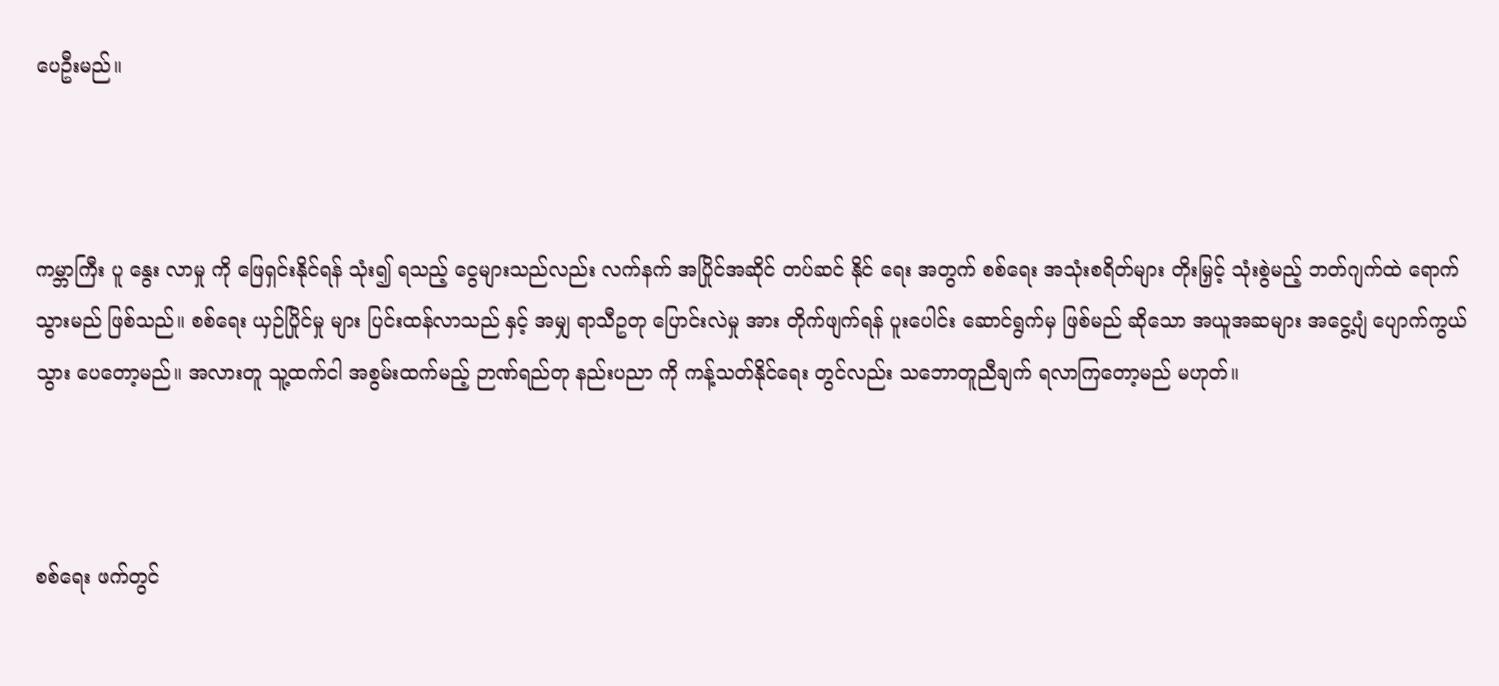ပေဦးမည်။



ကမ္ဘာကြီး ပူ‌ နွေး လာမှု ကို ဖြေရှင်းနိုင်ရန် သုံး၍ ရသည့် ငွေများသည်လည်း လက်နက် အပြိုင်အဆိုင် တပ်ဆင် နိုင်‌ ရေး အတွက် စစ်ရေး အသုံးစရိတ်များ တိုးမြှင့် သုံးစွဲမည့် ဘတ်ဂျက်ထဲ ရောက်သွားမည် ဖြစ်သည်။ စစ်ရေး ယှဉ်ပြိုင်မှု များ ပြင်းထန်လာသည် နှင့် အမျှ ရာသီဥတု ပြောင်းလဲမှု အား တိုက်ဖျက်ရန် ပူးပေါင်း ဆောင်ရွက်မှ ဖြစ်မည် ဆို‌သော အယူအဆများ အငွေ့ပျံ ပျောက်ကွယ်သွား‌ ပေတော့မည်။ အလားတူ သူ့ထက်ငါ အစွမ်းထက်မည့် ဉာဏ်ရည်တု နည်းပညာ ကို ကန့်သတ်နိုင်ရေး တွင်လည်း သဘောတူညီချက် ရလာကြတော့မည် မဟုတ်။



စစ်ရေး ဖက်တွင်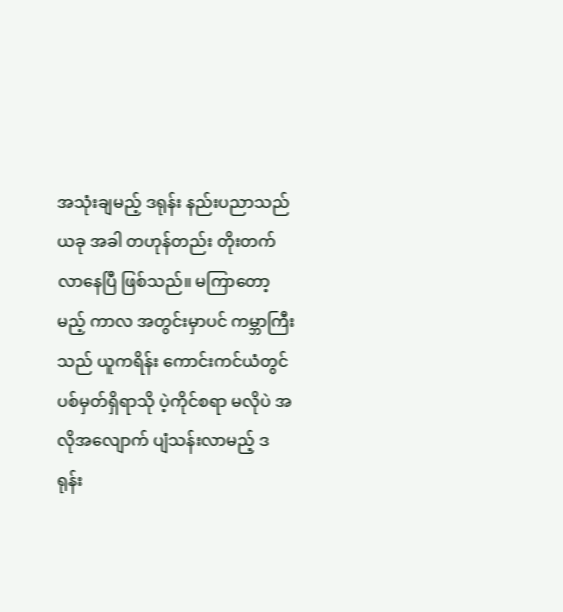အသုံးချမည့် ဒရုန်း နည်းပညာသည် ယခု အခါ တဟုန်တည်း တိုးတက်လာနေပြီ ဖြစ်သည်။ မကြာတော့မည့် ကာလ အတွင်းမှာပင် ကမ္ဘာကြီးသည် ယူကရိန်း ‌ကောင်းကင်ယံတွင် ပစ်မှတ်ရှိရာသို ပဲ့ကိုင်စရာ မလိုပဲ အလိုအလျောက် ‌ပျံသန်းလာမည့် ဒရုန်း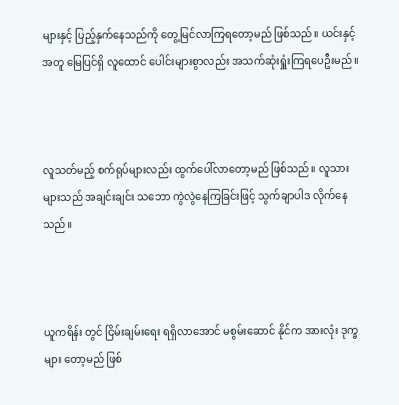များနှင့် ပြည့်နှက်နေသည်ကို တွေ့မြင်လာကြရတော့မည် ဖြစ်သည်။ ‌ယင်းနှင့်အတူ မြေပြင်ရှိ လူထောင်‌ ပေါင်းများစွာလည်း အသက်ဆုံးရှူံးကြရပေဦးမည်။



လူသတ်မည့် စက်ရုပ်များလည်း ထွက်ပေါ်လာတော့မည် ဖြစ်သည်။ လူသားများသည် အချင်းချင်း သဘော ကွဲလွဲနေကြခြင်းဖြင့် သွက်ချာပါဒ လိုက်နေသည်။



ယူကရိန်း တွင် ငြိမ်းချမ်းရေး ရရှိလာအောင် မစွမ်းဆောင် နိုင်က အားလုံး ဒုက္ခများ တော့မည် ဖြစ်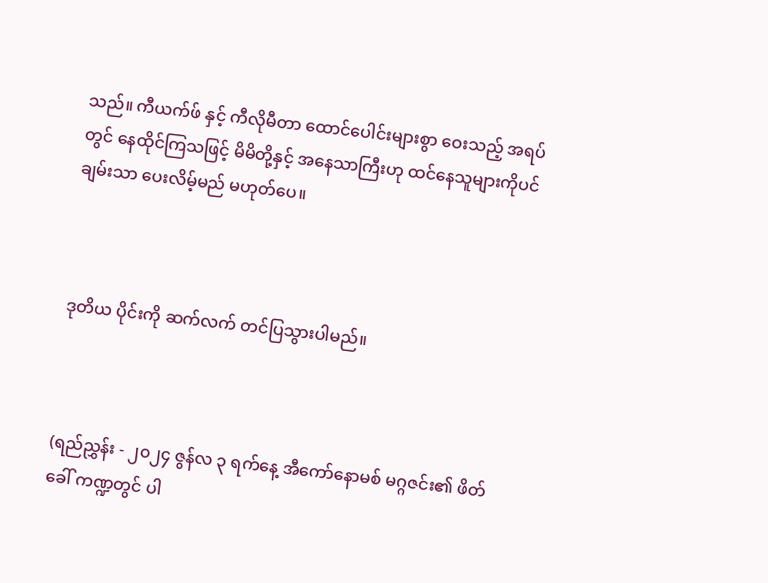သည်။ ကီယက်ဖ် နှင့် ကီလိုမီတာ ထောင်ပေါင်းများစွာ ဝေးသည့် အရပ်တွင် နေထိုင်ကြသဖြင့် မိမိတို့နှင့် အနေသာကြီးဟု ထင်နေသူများကိုပင် ချမ်းသာ ပေးလိမ့်မည် မဟုတ်ပေ။



ဒုတိယ ပိုင်းကို ဆက်လက် တင်ပြသွားပါမည်။



(ရည်ညွှန်း - ၂၀၂၄ ဇွန်လ ၃ ရက်နေ့ အီကော်နောမစ် မဂ္ဂဇင်း၏ ဖိတ်ခေါ် ကဏ္ဍတွင် ပါ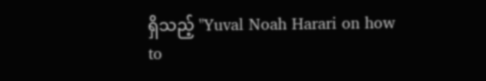ရှိသည့် "Yuval Noah Harari on how to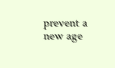prevent a new age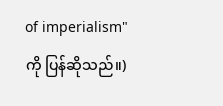of imperialism" ကို ပြန်ဆိုသည်။)